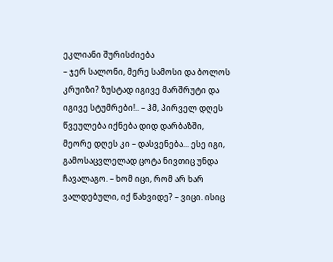ეკლიანი შურისძიება
– ჯერ სალონი, მერე სამოსი და ბოლოს კრუიზი? ზუსტად იგივე მარშრუტი და იგივე სტუმრები!.. – ჰმ, პირველ დღეს წვეულება იქნება დიდ დარბაზში, მეორე დღეს კი – დასვენება... ესე იგი, გამოსაცვლელად ცოტა ნივთიც უნდა ჩავალაგო. – ხომ იცი, რომ არ ხარ ვალდებული, იქ წახვიდე? – ვიცი. ისიც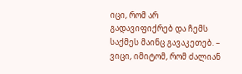იცი, რომ არ გადავიფიქრებ და ჩემს საქმეს მაინც გავაკეთებ. – ვიცი, იმიტომ, რომ ძალიან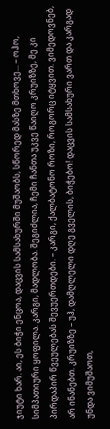ჯიუტი ხარ. აი, ეს ბიჭი ენცოა, დაცვის სამსახურში მუშაობს, სწორედ მასზე მთხოვე... – ოჰო, სიმპათიური ყოფილა. კარგი, მადლობა. შეგიძლია, ჩემი ჩანთა უკვე წაიღო კრუიზზე, მე კი პირდაპირ წვეულებას შევუერთდები. – კარგი, ქალბატონო როზი, როგორც იტყვით. ვიმედოვნებ, არ ინანებთ. კრუიზზე – უჰ, დამღლელი დღე გველის, ბიჭებო! დაცვის სამსახური ვართ და კარგად უნდა ვიმუშაოთ,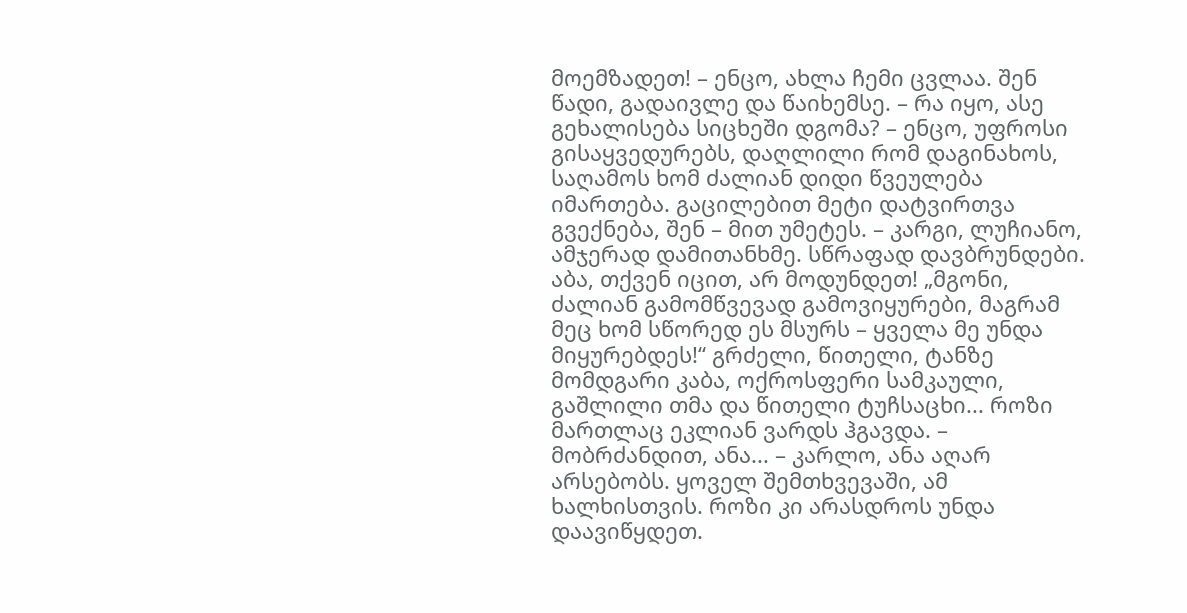მოემზადეთ! – ენცო, ახლა ჩემი ცვლაა. შენ წადი, გადაივლე და წაიხემსე. – რა იყო, ასე გეხალისება სიცხეში დგომა? – ენცო, უფროსი გისაყვედურებს, დაღლილი რომ დაგინახოს, საღამოს ხომ ძალიან დიდი წვეულება იმართება. გაცილებით მეტი დატვირთვა გვექნება, შენ – მით უმეტეს. – კარგი, ლუჩიანო, ამჯერად დამითანხმე. სწრაფად დავბრუნდები. აბა, თქვენ იცით, არ მოდუნდეთ! „მგონი, ძალიან გამომწვევად გამოვიყურები, მაგრამ მეც ხომ სწორედ ეს მსურს – ყველა მე უნდა მიყურებდეს!“ გრძელი, წითელი, ტანზე მომდგარი კაბა, ოქროსფერი სამკაული, გაშლილი თმა და წითელი ტუჩსაცხი... როზი მართლაც ეკლიან ვარდს ჰგავდა. – მობრძანდით, ანა... – კარლო, ანა აღარ არსებობს. ყოველ შემთხვევაში, ამ ხალხისთვის. როზი კი არასდროს უნდა დაავიწყდეთ.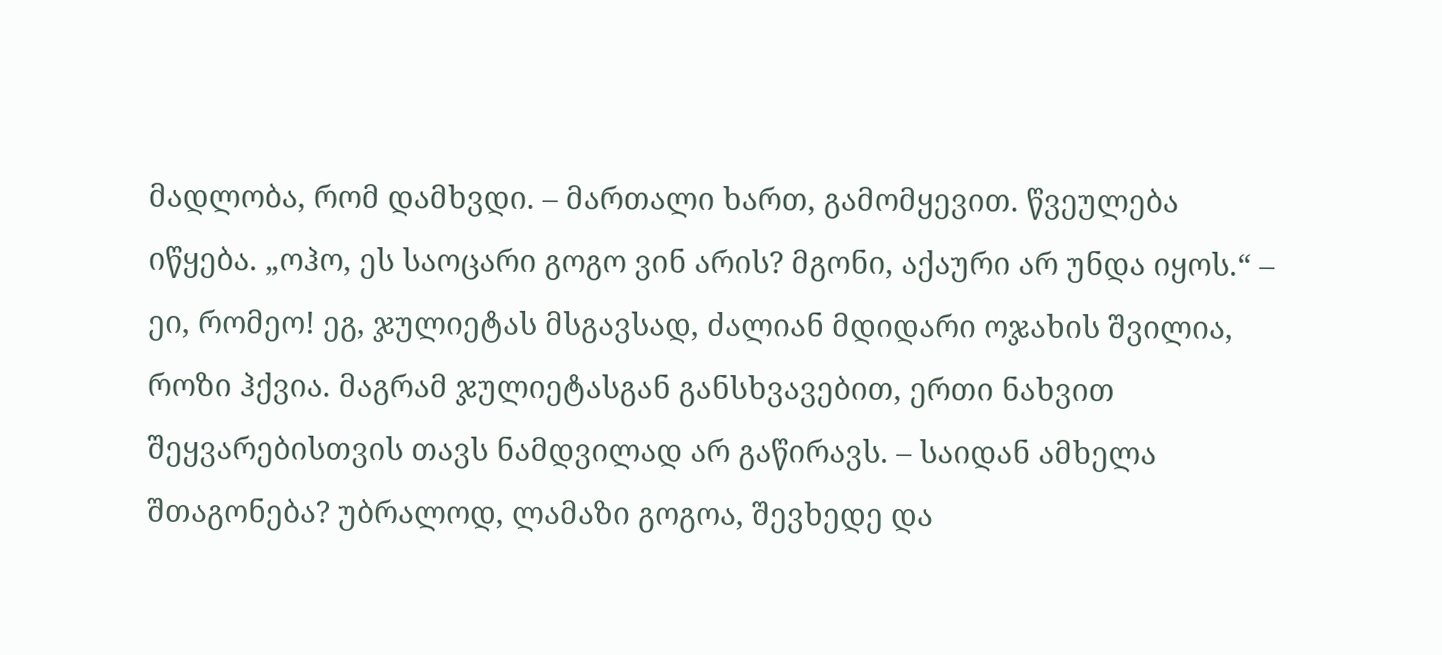მადლობა, რომ დამხვდი. – მართალი ხართ, გამომყევით. წვეულება იწყება. „ოჰო, ეს საოცარი გოგო ვინ არის? მგონი, აქაური არ უნდა იყოს.“ – ეი, რომეო! ეგ, ჯულიეტას მსგავსად, ძალიან მდიდარი ოჯახის შვილია, როზი ჰქვია. მაგრამ ჯულიეტასგან განსხვავებით, ერთი ნახვით შეყვარებისთვის თავს ნამდვილად არ გაწირავს. – საიდან ამხელა შთაგონება? უბრალოდ, ლამაზი გოგოა, შევხედე და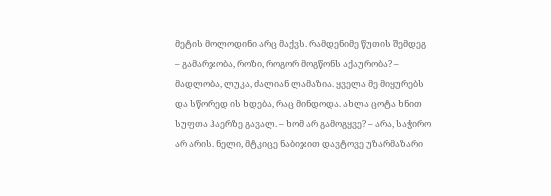მეტის მოლოდინი არც მაქვს. რამდენიმე წუთის შემდეგ – გამარჯობა, როზი, როგორ მოგწონს აქაურობა? – მადლობა, ლუკა, ძალიან ლამაზია. ყველა მე მიყურებს და სწორედ ის ხდება, რაც მინდოდა. ახლა ცოტა ხნით სუფთა ჰაერზე გავალ. – ხომ არ გამოგყვე? – არა, საჭირო არ არის. ნელი, მტკიცე ნაბიჯით დავტოვე უზარმაზარი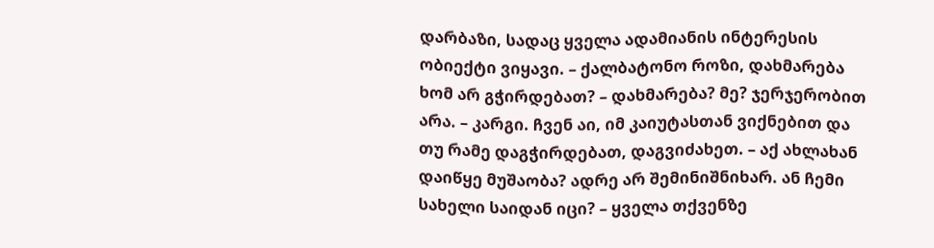დარბაზი, სადაც ყველა ადამიანის ინტერესის ობიექტი ვიყავი. – ქალბატონო როზი, დახმარება ხომ არ გჭირდებათ? – დახმარება? მე? ჯერჯერობით არა. – კარგი. ჩვენ აი, იმ კაიუტასთან ვიქნებით და თუ რამე დაგჭირდებათ, დაგვიძახეთ. – აქ ახლახან დაიწყე მუშაობა? ადრე არ შემინიშნიხარ. ან ჩემი სახელი საიდან იცი? – ყველა თქვენზე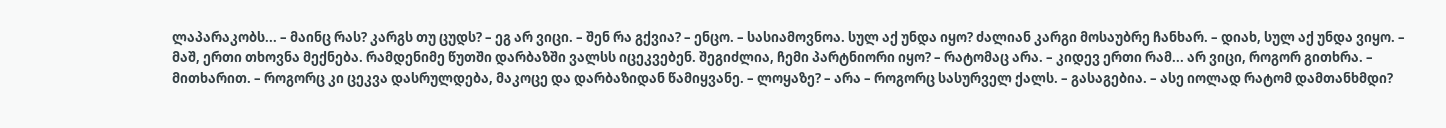ლაპარაკობს... – მაინც რას? კარგს თუ ცუდს? – ეგ არ ვიცი. – შენ რა გქვია? – ენცო. – სასიამოვნოა. სულ აქ უნდა იყო? ძალიან კარგი მოსაუბრე ჩანხარ. – დიახ, სულ აქ უნდა ვიყო. – მაშ, ერთი თხოვნა მექნება. რამდენიმე წუთში დარბაზში ვალსს იცეკვებენ. შეგიძლია, ჩემი პარტნიორი იყო? – რატომაც არა. – კიდევ ერთი რამ... არ ვიცი, როგორ გითხრა. – მითხარით. – როგორც კი ცეკვა დასრულდება, მაკოცე და დარბაზიდან წამიყვანე. – ლოყაზე? – არა – როგორც სასურველ ქალს. – გასაგებია. – ასე იოლად რატომ დამთანხმდი?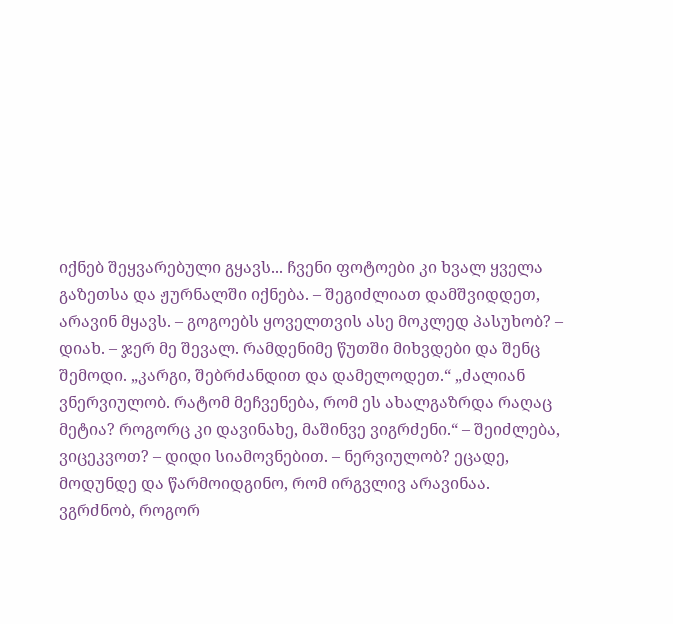იქნებ შეყვარებული გყავს... ჩვენი ფოტოები კი ხვალ ყველა გაზეთსა და ჟურნალში იქნება. – შეგიძლიათ დამშვიდდეთ, არავინ მყავს. – გოგოებს ყოველთვის ასე მოკლედ პასუხობ? – დიახ. – ჯერ მე შევალ. რამდენიმე წუთში მიხვდები და შენც შემოდი. „კარგი, შებრძანდით და დამელოდეთ.“ „ძალიან ვნერვიულობ. რატომ მეჩვენება, რომ ეს ახალგაზრდა რაღაც მეტია? როგორც კი დავინახე, მაშინვე ვიგრძენი.“ – შეიძლება, ვიცეკვოთ? – დიდი სიამოვნებით. – ნერვიულობ? ეცადე, მოდუნდე და წარმოიდგინო, რომ ირგვლივ არავინაა. ვგრძნობ, როგორ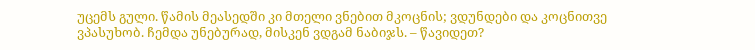უცემს გული. წამის მეასედში კი მთელი ვნებით მკოცნის; ვდუნდები და კოცნითვე ვპასუხობ. ჩემდა უნებურად, მისკენ ვდგამ ნაბიჯს. – წავიდეთ?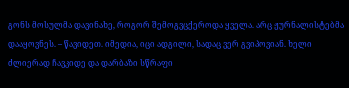გონს მოსულმა დავინახე, როგორ შემოგვცქეროდა ყველა. არც ჟურნალისტებმა დააყოვნეს. – წავიდეთ. იმედია, იცი ადგილი, სადაც ვერ გვიპოვიან. ხელი ძლიერად ჩავკიდე და დარბაზი სწრაფი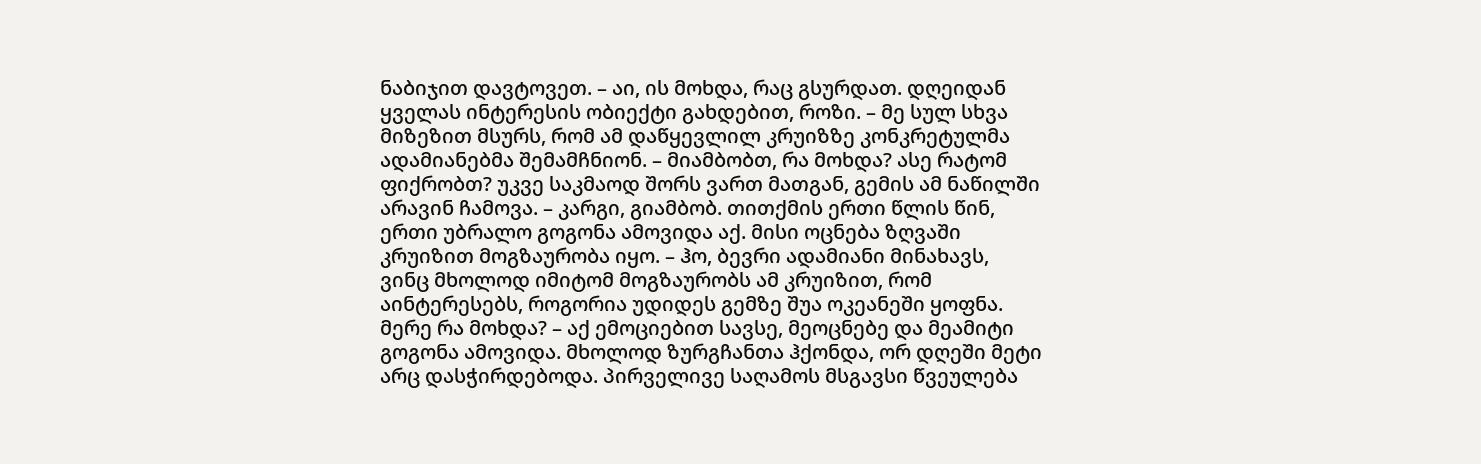ნაბიჯით დავტოვეთ. – აი, ის მოხდა, რაც გსურდათ. დღეიდან ყველას ინტერესის ობიექტი გახდებით, როზი. – მე სულ სხვა მიზეზით მსურს, რომ ამ დაწყევლილ კრუიზზე კონკრეტულმა ადამიანებმა შემამჩნიონ. – მიამბობთ, რა მოხდა? ასე რატომ ფიქრობთ? უკვე საკმაოდ შორს ვართ მათგან, გემის ამ ნაწილში არავინ ჩამოვა. – კარგი, გიამბობ. თითქმის ერთი წლის წინ, ერთი უბრალო გოგონა ამოვიდა აქ. მისი ოცნება ზღვაში კრუიზით მოგზაურობა იყო. – ჰო, ბევრი ადამიანი მინახავს, ვინც მხოლოდ იმიტომ მოგზაურობს ამ კრუიზით, რომ აინტერესებს, როგორია უდიდეს გემზე შუა ოკეანეში ყოფნა. მერე რა მოხდა? – აქ ემოციებით სავსე, მეოცნებე და მეამიტი გოგონა ამოვიდა. მხოლოდ ზურგჩანთა ჰქონდა, ორ დღეში მეტი არც დასჭირდებოდა. პირველივე საღამოს მსგავსი წვეულება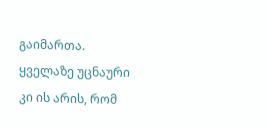გაიმართა. ყველაზე უცნაური კი ის არის, რომ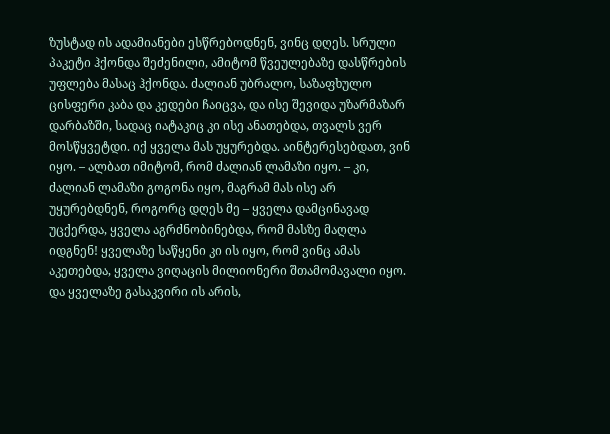ზუსტად ის ადამიანები ესწრებოდნენ, ვინც დღეს. სრული პაკეტი ჰქონდა შეძენილი, ამიტომ წვეულებაზე დასწრების უფლება მასაც ჰქონდა. ძალიან უბრალო, საზაფხულო ცისფერი კაბა და კედები ჩაიცვა, და ისე შევიდა უზარმაზარ დარბაზში, სადაც იატაკიც კი ისე ანათებდა, თვალს ვერ მოსწყვეტდი. იქ ყველა მას უყურებდა. აინტერესებდათ, ვინ იყო. – ალბათ იმიტომ, რომ ძალიან ლამაზი იყო. – კი, ძალიან ლამაზი გოგონა იყო, მაგრამ მას ისე არ უყურებდნენ, როგორც დღეს მე – ყველა დამცინავად უცქერდა, ყველა აგრძნობინებდა, რომ მასზე მაღლა იდგნენ! ყველაზე საწყენი კი ის იყო, რომ ვინც ამას აკეთებდა, ყველა ვიღაცის მილიონერი შთამომავალი იყო. და ყველაზე გასაკვირი ის არის,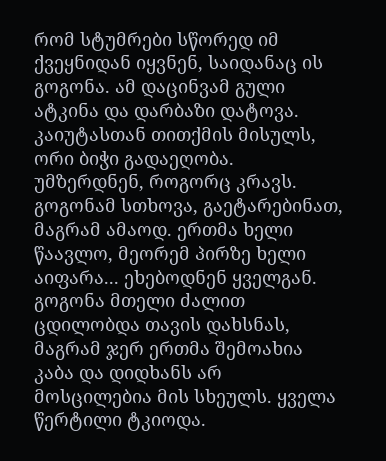რომ სტუმრები სწორედ იმ ქვეყნიდან იყვნენ, საიდანაც ის გოგონა. ამ დაცინვამ გული ატკინა და დარბაზი დატოვა. კაიუტასთან თითქმის მისულს, ორი ბიჭი გადაეღობა. უმზერდნენ, როგორც კრავს. გოგონამ სთხოვა, გაეტარებინათ, მაგრამ ამაოდ. ერთმა ხელი წაავლო, მეორემ პირზე ხელი აიფარა... ეხებოდნენ ყველგან. გოგონა მთელი ძალით ცდილობდა თავის დახსნას, მაგრამ ჯერ ერთმა შემოახია კაბა და დიდხანს არ მოსცილებია მის სხეულს. ყველა წერტილი ტკიოდა.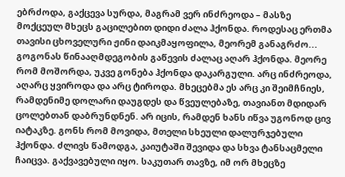ებრძოდა, გაქცევა სურდა, მაგრამ ვერ ინძრეოდა – მასზე მოქცეულ მხეცს გაცილებით დიდი ძალა ჰქონდა. როდესაც ერთმა თავისი ცხოველური ჟინი დაიკმაყოფილა, მეორემ განაგრძო... გოგონას წინააღმდეგობის გაწევის ძალაც აღარ ჰქონდა. მეორე რომ მოშორდა, უკვე გონება ჰქონდა დაკარგული. არც ინძრეოდა, აღარც ყვიროდა და არც ტიროდა. მხეცებმა ეს არც კი შეიმჩნიეს, რამდენიმე დოლარი დაუგდეს და წვეულებაზე, თავიანთ მდიდარ ცოლებთან დაბრუნდნენ. არ იცის, რამდენ ხანს იწვა უგონოდ ცივ იატაკზე. გონს რომ მოვიდა, მთელი სხეული დალურჯებული ჰქონდა. ძლივს წამოდგა, კაიუტაში შევიდა და სხვა ტანსაცმელი ჩაიცვა. გაქვავებული იყო. საკუთარ თავზე, იმ ორ მხეცზე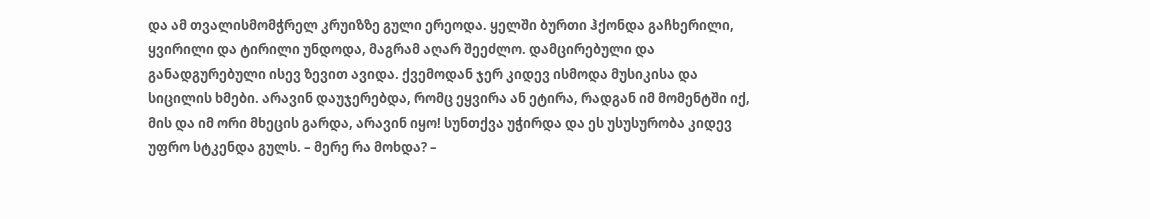და ამ თვალისმომჭრელ კრუიზზე გული ერეოდა. ყელში ბურთი ჰქონდა გაჩხერილი, ყვირილი და ტირილი უნდოდა, მაგრამ აღარ შეეძლო. დამცირებული და განადგურებული ისევ ზევით ავიდა. ქვემოდან ჯერ კიდევ ისმოდა მუსიკისა და სიცილის ხმები. არავინ დაუჯერებდა, რომც ეყვირა ან ეტირა, რადგან იმ მომენტში იქ, მის და იმ ორი მხეცის გარდა, არავინ იყო! სუნთქვა უჭირდა და ეს უსუსურობა კიდევ უფრო სტკენდა გულს. – მერე რა მოხდა? –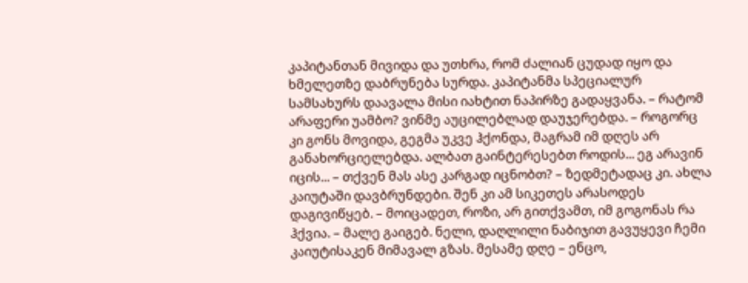კაპიტანთან მივიდა და უთხრა, რომ ძალიან ცუდად იყო და ხმელეთზე დაბრუნება სურდა. კაპიტანმა სპეციალურ სამსახურს დაავალა მისი იახტით ნაპირზე გადაყვანა. – რატომ არაფერი უამბო? ვინმე აუცილებლად დაუჯერებდა. – როგორც კი გონს მოვიდა, გეგმა უკვე ჰქონდა, მაგრამ იმ დღეს არ განახორციელებდა. ალბათ გაინტერესებთ როდის... ეგ არავინ იცის... – თქვენ მას ასე კარგად იცნობთ? – ზედმეტადაც კი. ახლა კაიუტაში დავბრუნდები. შენ კი ამ სიკეთეს არასოდეს დაგივიწყებ. – მოიცადეთ, როზი, არ გითქვამთ, იმ გოგონას რა ჰქვია. – მალე გაიგებ. ნელი, დაღლილი ნაბიჯით გავუყევი ჩემი კაიუტისაკენ მიმავალ გზას. მესამე დღე – ენცო,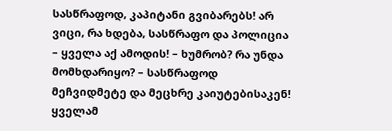სასწრაფოდ, კაპიტანი გვიბარებს! არ ვიცი, რა ხდება, სასწრაფო და პოლიცია – ყველა აქ ამოდის! – ხუმრობ? რა უნდა მომხდარიყო? – სასწრაფოდ მეჩვიდმეტე და მეცხრე კაიუტებისაკენ! ყველამ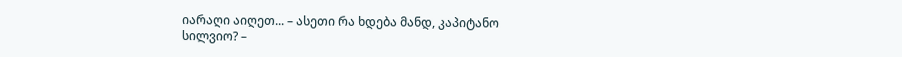იარაღი აიღეთ... – ასეთი რა ხდება მანდ, კაპიტანო სილვიო? –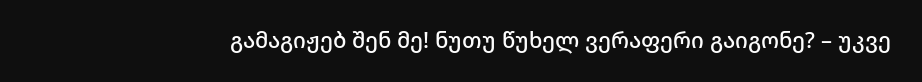გამაგიჟებ შენ მე! ნუთუ წუხელ ვერაფერი გაიგონე? – უკვე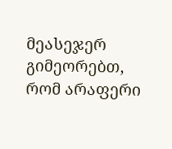მეასეჯერ გიმეორებთ, რომ არაფერი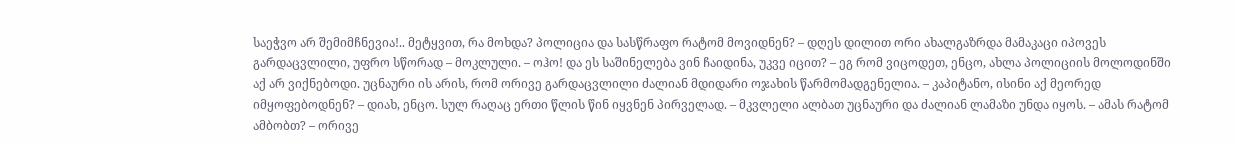საეჭვო არ შემიმჩნევია!.. მეტყვით, რა მოხდა? პოლიცია და სასწრაფო რატომ მოვიდნენ? – დღეს დილით ორი ახალგაზრდა მამაკაცი იპოვეს გარდაცვლილი, უფრო სწორად – მოკლული. – ოჰო! და ეს საშინელება ვინ ჩაიდინა, უკვე იცით? – ეგ რომ ვიცოდეთ, ენცო, ახლა პოლიციის მოლოდინში აქ არ ვიქნებოდი. უცნაური ის არის, რომ ორივე გარდაცვლილი ძალიან მდიდარი ოჯახის წარმომადგენელია. – კაპიტანო, ისინი აქ მეორედ იმყოფებოდნენ? – დიახ, ენცო. სულ რაღაც ერთი წლის წინ იყვნენ პირველად. – მკვლელი ალბათ უცნაური და ძალიან ლამაზი უნდა იყოს. – ამას რატომ ამბობთ? – ორივე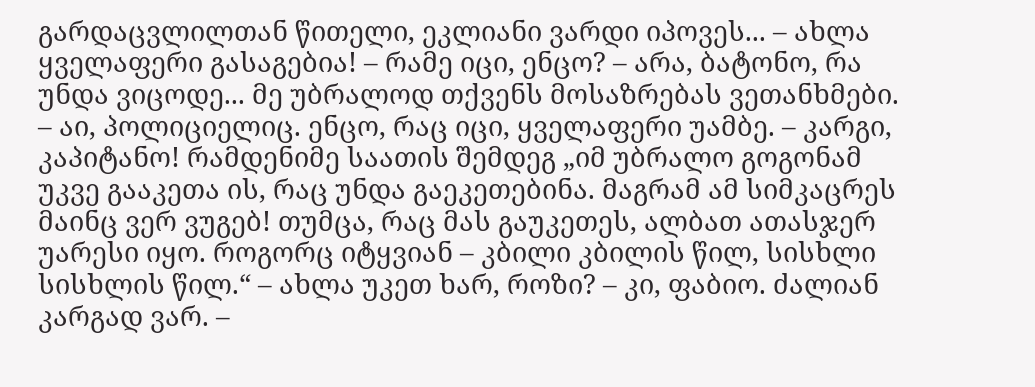გარდაცვლილთან წითელი, ეკლიანი ვარდი იპოვეს... – ახლა ყველაფერი გასაგებია! – რამე იცი, ენცო? – არა, ბატონო, რა უნდა ვიცოდე... მე უბრალოდ თქვენს მოსაზრებას ვეთანხმები. – აი, პოლიციელიც. ენცო, რაც იცი, ყველაფერი უამბე. – კარგი, კაპიტანო! რამდენიმე საათის შემდეგ „იმ უბრალო გოგონამ უკვე გააკეთა ის, რაც უნდა გაეკეთებინა. მაგრამ ამ სიმკაცრეს მაინც ვერ ვუგებ! თუმცა, რაც მას გაუკეთეს, ალბათ ათასჯერ უარესი იყო. როგორც იტყვიან – კბილი კბილის წილ, სისხლი სისხლის წილ.“ – ახლა უკეთ ხარ, როზი? – კი, ფაბიო. ძალიან კარგად ვარ. –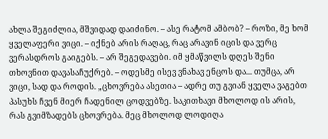ახლა შეგიძლია, მშვიდად დაიძინო. – ასე რატომ ამბობ? – როზი, მე ხომ ყველაფერი ვიცი. – იქნებ არის რაღაც, რაც არავინ იცის და ვერც ვერასდროს გაიგებს. – არ შეგედავები. იმ ყმაწვილს დღეს შენი თხოვნით დავასაჩუქრებ. – ოდესმე ისევ ვნახავ ენცოს და... თუმცა, არ ვიცი, სად და როდის. „ცხოვრება ასეთია – ადრე თუ გვიან ყველა ვაგებთ პასუხს ჩვენ მიერ ჩადენილ ცოდვებზე. საკითხავი მხოლოდ ის არის, რას გვიმზადებს ცხოვრება. მეც მხოლოდ ლოდიღა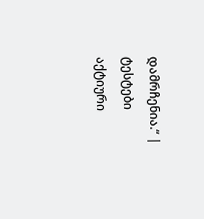დამრჩენია.“ |
ტესტები
აქტიური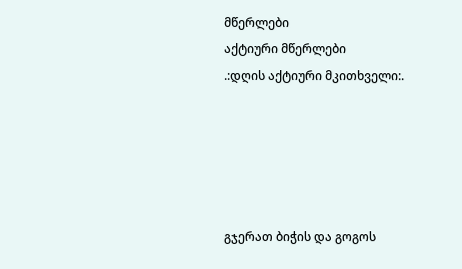მწერლები
აქტიური მწერლები
.:დღის აქტიური მკითხველი:.





გჯერათ ბიჭის და გოგოს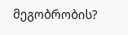მეგობრობის?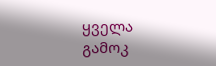ყველა გამოკ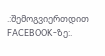.:შემოგვიერთდით FACEBOOK-ზე:.